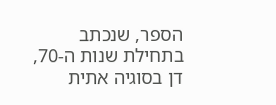הספר, שנכתב בתחילת שנות ה-70, דן בסוגיה אתית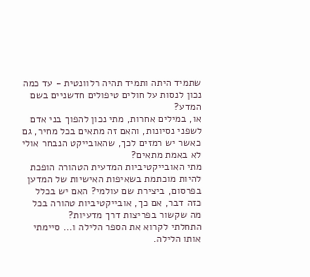שתמיד היתה ותמיד תהיה רלוונטית - עד כמה נכון לנסות על חולים טיפולים חדשניים בשם המדע?
או, במילים אחרות, מתי נכון להפוך בני אדם לשפני נסיונות, והאם זה מתאים בכל מחיר, גם כאשר יש רמזים לכך, שהאובייקט הנבחר אולי לא באמת מתאים?
מתי האובייקטיביות המדעית הטהורה הופכת להיות מוכתמת בשאיפות האישיות של המדען בפרסום, ביצירת שם עולמי? האם יש בכלל כזה דבר, אם כך, אובייקטיביות טהורה בכל מה שקשור בפריצות דרך מדעיות?
התחלתי לקרוא את הספר הלילה ו... סיימתי אותו הלילה.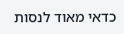כדאי מאוד לנסות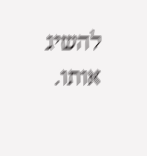להשיג אותו.